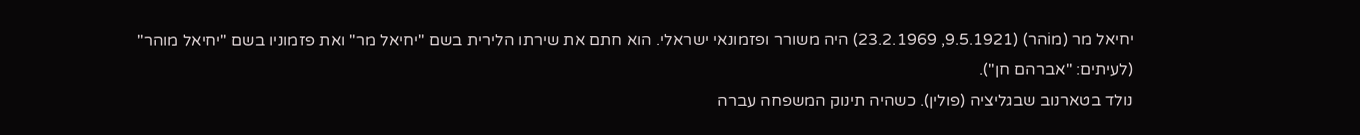יחיאל מר (מוֹהר) (9.5.1921, 23.2.1969) היה משורר ופזמונאי ישראלי. הוא חתם את שירתו הלירית בשם "יחיאל מר" ואת פזמוניו בשם "יחיאל מוהר" (לעיתים: "אברהם חן").
נולד בטארנוב שבגליציה (פולין). כשהיה תינוק המשפחה עברה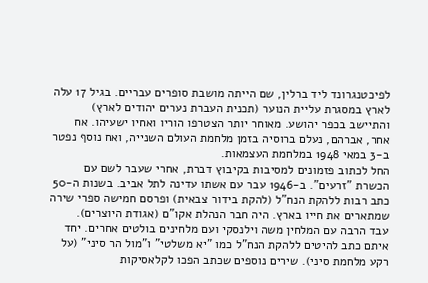לפיכטנגרונד ליד ברלין, שם הייתה מושבת סופרים עבריים. בגיל 17 עלה לארץ במסגרת עליית הנוער (תכנית העברת נערים יהודים לארץ) והתיישב בכפר יהושע. מאוחר יותר הצטרפו הוריו ואחיו ישעיהו. אח אחר, אברהם, נעלם ברוסיה בזמן מלחמת העולם השנייה, ואח נוסף נפטר ב-3 במאי 1948 במלחמת העצמאות.
החל לכתוב פזמונים למסיבות בקיבוץ דברת, אחרי שעבר לשם עם הכשרת "זרעים". ב-1946 עבר עם אשתו עדינה לתל אביב. בשנות ה-50 כתב רבות ללהקת הנח"ל (להקת בידור צבאית) ופרסם חמישה ספרי שירה שמתארים את חייו בארץ. היה חבר הנהלת אקו"ם (אגודת היוצרים).
עבד הרבה עם המלחין משה וילנסקי ועם מלחינים בולטים אחרים. יחד איתם כתב להיטים ללהקת הנח"ל כמו "יא משלטי" ו"מול הר סיני" (על רקע מלחמת סיני). שירים נוספים שכתב הפכו לקלאסיקות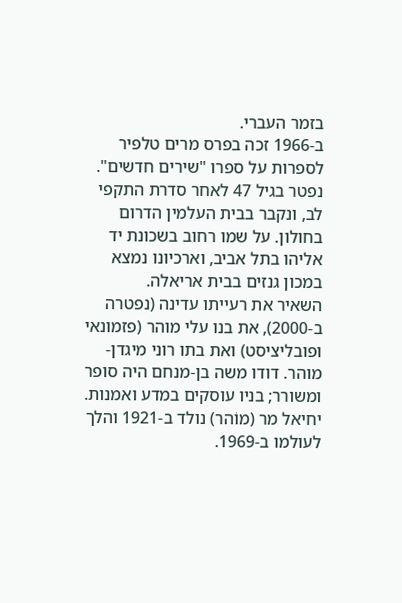בזמר העברי.
ב-1966 זכה בפרס מרים טלפיר לספרות על ספרו "שירים חדשים". נפטר בגיל 47 לאחר סדרת התקפי לב, ונקבר בבית העלמין הדרום בחולון. על שמו רחוב בשכונת יד אליהו בתל אביב, וארכיונו נמצא במכון גנזים בבית אריאלה.
השאיר את רעייתו עדינה (נפטרה ב-2000), את בנו עלי מוהר (פזמונאי ופובליציסט) ואת בתו רוני מיגדן-מוהר. דודו משה בן-מנחם היה סופר ומשורר; בניו עוסקים במדע ואמנות.
יחיאל מר (מוֹהר) נולד ב-1921 והלך לעולמו ב-1969.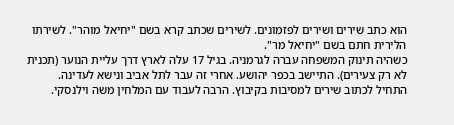הוא כתב שירים ושירים לפזמונים. לשירים שכתב קרא בשם "יחיאל מוהר". לשירתו הלירית חתם בשם "יחיאל מר".
כשהיה תינוק המשפחה עברה לגרמניה. בגיל 17 עלה לארץ דרך עליית הנוער (תכנית לא רק צעירים). התיישב בכפר יהושע. אחרי זה עבר לתל אביב ונישא לעדינה.
התחיל לכתוב שירים למסיבות בקיבוץ. הרבה לעבוד עם המלחין משה וילנסקי.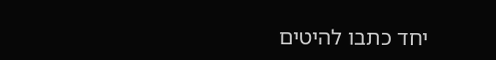יחד כתבו להיטים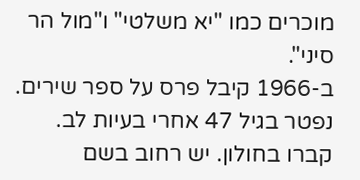מוכרים כמו "יא משלטי" ו"מול הר סיני".
ב-1966 קיבל פרס על ספר שירים. נפטר בגיל 47 אחרי בעיות לב. קברו בחולון. יש רחוב בשם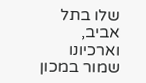שלו בתל אביב, וארכיונו שמור במכון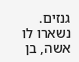גנזים.
נשארו לו אשה, בן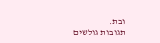ובת.
תגובות גולשים